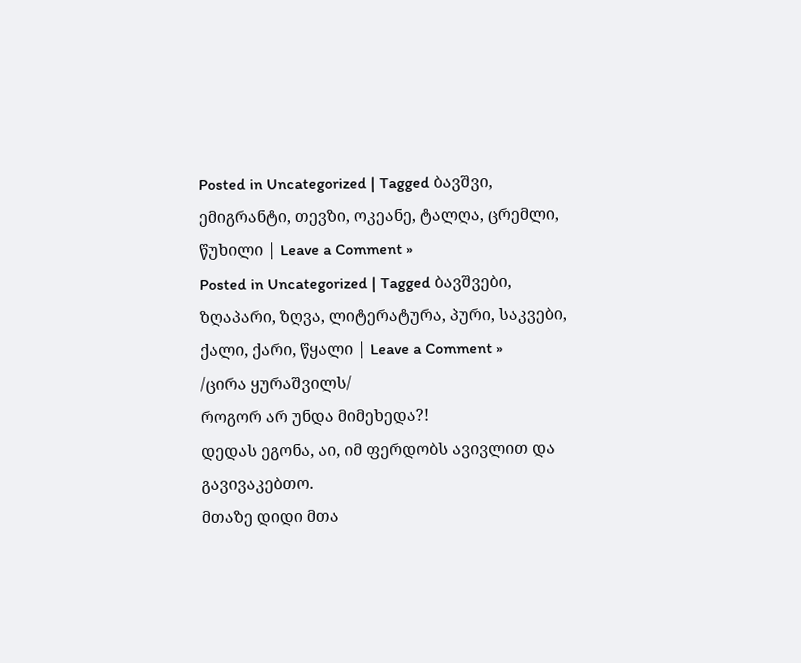Posted in Uncategorized | Tagged ბავშვი, ემიგრანტი, თევზი, ოკეანე, ტალღა, ცრემლი, წუხილი | Leave a Comment »
Posted in Uncategorized | Tagged ბავშვები, ზღაპარი, ზღვა, ლიტერატურა, პური, საკვები, ქალი, ქარი, წყალი | Leave a Comment »
/ცირა ყურაშვილს/
როგორ არ უნდა მიმეხედა?!
დედას ეგონა, აი, იმ ფერდობს ავივლით და გავივაკებთო.
მთაზე დიდი მთა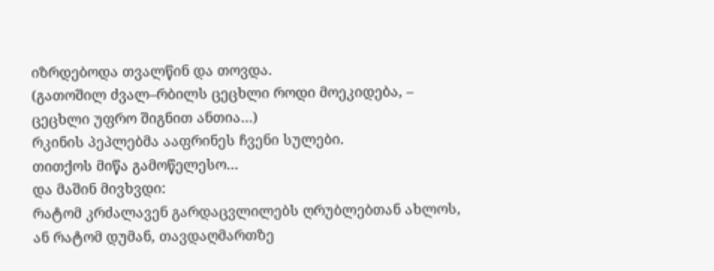იზრდებოდა თვალწინ და თოვდა.
(გათოშილ ძვალ–რბილს ცეცხლი როდი მოეკიდება, –
ცეცხლი უფრო შიგნით ანთია…)
რკინის პეპლებმა ააფრინეს ჩვენი სულები.
თითქოს მიწა გამოწელესო…
და მაშინ მივხვდი:
რატომ კრძალავენ გარდაცვლილებს ღრუბლებთან ახლოს,
ან რატომ დუმან, თავდაღმართზე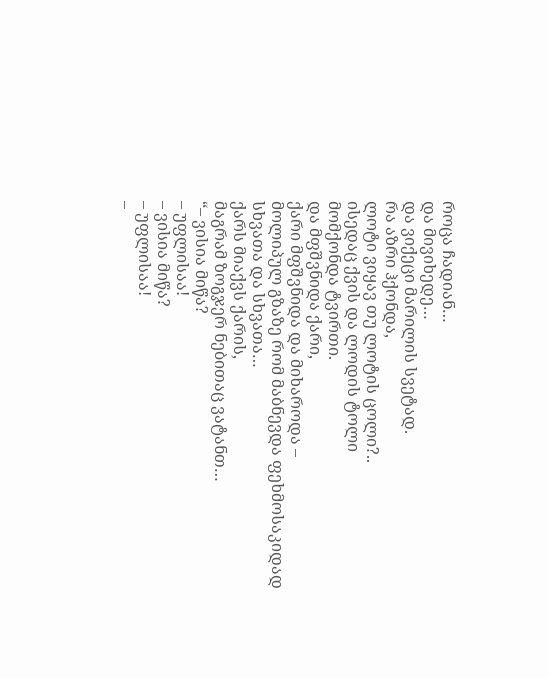როცა ჩადიან…
და მივიხედე…
და ვიქეცი მარილის სვეტად.
რა აზრი ჰქონდა,
ლოტი ვიყავ თუ ლოტის ცოლი?..
ისედაც ქვის და ლოდის ტოლი
მომქონდა ტვირთი.
და მფშვნიდა ქარი,
ქარი მფშვნიდა და მიხაროდა –
მოლიპულ გზაზე რომ მაბნევდა ფეხმოსაკიდად
სხვათა და სხვათა…
ქარს მიაქვს ქარის,
მაგრამ ზოგჯერ ნებითაც ვატანთ…
“– ვისია მიწა?
– უფლისაა!
– ვისია მიწა?
– უფლისაა!
–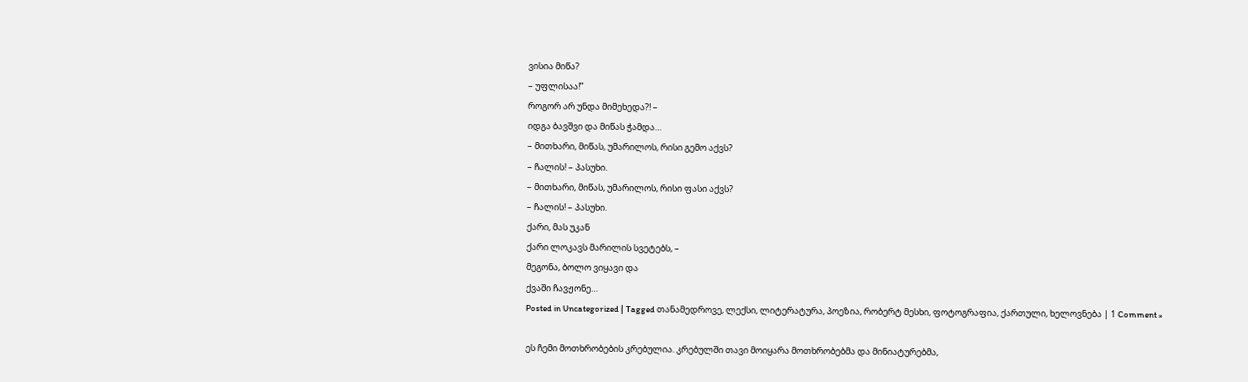ვისია მიწა?
– უფლისაა!”
როგორ არ უნდა მიმეხედა?! –
იდგა ბავშვი და მიწას ჭამდა…
– მითხარი, მიწას, უმარილოს, რისი გემო აქვს?
– ჩალის! – პასუხი.
– მითხარი, მიწას, უმარილოს, რისი ფასი აქვს?
– ჩალის! – პასუხი.
ქარი, მას უკან
ქარი ლოკავს მარილის სვეტებს, –
მეგონა, ბოლო ვიყავი და
ქვაში ჩავჟონე…
Posted in Uncategorized | Tagged თანამედროვე, ლექსი, ლიტერატურა, პოეზია, რობერტ მესხი, ფოტოგრაფია, ქართული, ხელოვნება | 1 Comment »

ეს ჩემი მოთხრობების კრებულია. კრებულში თავი მოიყარა მოთხრობებმა და მინიატურებმა,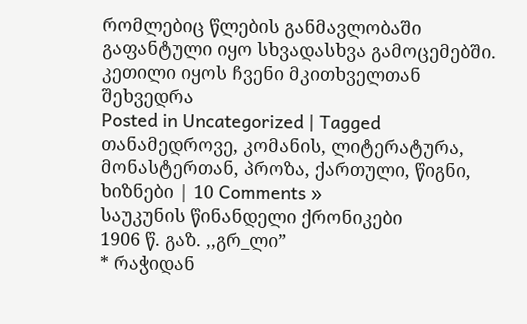რომლებიც წლების განმავლობაში გაფანტული იყო სხვადასხვა გამოცემებში. კეთილი იყოს ჩვენი მკითხველთან შეხვედრა
Posted in Uncategorized | Tagged თანამედროვე, კომანის, ლიტერატურა, მონასტერთან, პროზა, ქართული, წიგნი, ხიზნები | 10 Comments »
საუკუნის წინანდელი ქრონიკები
1906 წ. გაზ. ,,გრ_ლი”
* რაჭიდან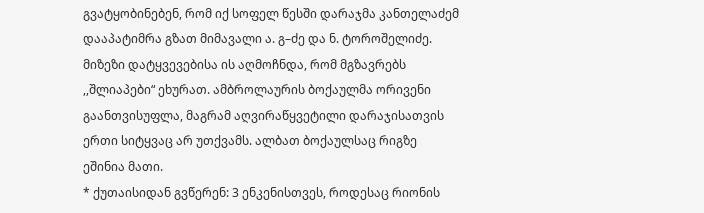გვატყობინებენ, რომ იქ სოფელ წესში დარაჯმა კანთელაძემ დააპატიმრა გზათ მიმავალი ა. გ–ძე და ნ. ტოროშელიძე. მიზეზი დატყვევებისა ის აღმოჩნდა, რომ მგზავრებს ,,შლიაპები“ ეხურათ. ამბროლაურის ბოქაულმა ორივენი გაანთვისუფლა, მაგრამ აღვირაწყვეტილი დარაჯისათვის ერთი სიტყვაც არ უთქვამს. ალბათ ბოქაულსაც რიგზე ეშინია მათი.
* ქუთაისიდან გვწერენ: 3 ენკენისთვეს, როდესაც რიონის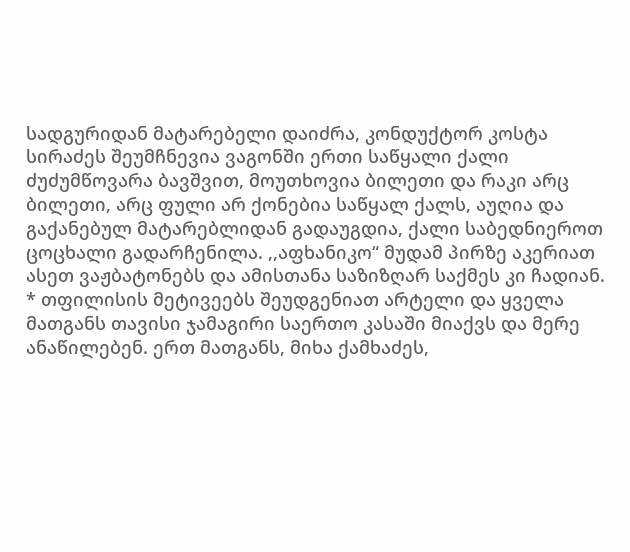სადგურიდან მატარებელი დაიძრა, კონდუქტორ კოსტა სირაძეს შეუმჩნევია ვაგონში ერთი საწყალი ქალი ძუძუმწოვარა ბავშვით, მოუთხოვია ბილეთი და რაკი არც ბილეთი, არც ფული არ ქონებია საწყალ ქალს, აუღია და გაქანებულ მატარებლიდან გადაუგდია, ქალი საბედნიეროთ ცოცხალი გადარჩენილა. ,,აფხანიკო“ მუდამ პირზე აკერიათ ასეთ ვაჟბატონებს და ამისთანა საზიზღარ საქმეს კი ჩადიან.
* თფილისის მეტივეებს შეუდგენიათ არტელი და ყველა მათგანს თავისი ჯამაგირი საერთო კასაში მიაქვს და მერე ანაწილებენ. ერთ მათგანს, მიხა ქამხაძეს,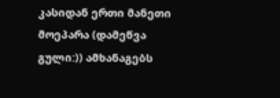კასიდან ერთი მანეთი მოეპარა (დამეწვა გული:)) ამხანაგებს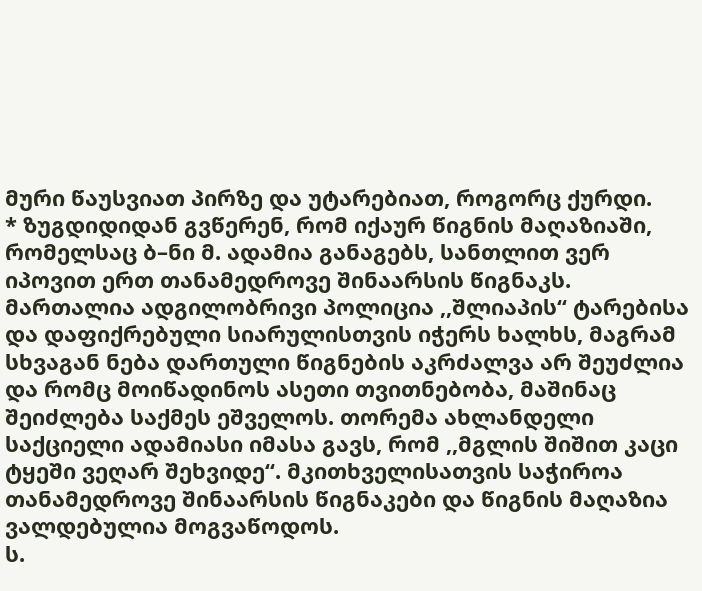მური წაუსვიათ პირზე და უტარებიათ, როგორც ქურდი.
* ზუგდიდიდან გვწერენ, რომ იქაურ წიგნის მაღაზიაში, რომელსაც ბ–ნი მ. ადამია განაგებს, სანთლით ვერ იპოვით ერთ თანამედროვე შინაარსის წიგნაკს. მართალია ადგილობრივი პოლიცია ,,შლიაპის“ ტარებისა და დაფიქრებული სიარულისთვის იჭერს ხალხს, მაგრამ სხვაგან ნება დართული წიგნების აკრძალვა არ შეუძლია და რომც მოიწადინოს ასეთი თვითნებობა, მაშინაც შეიძლება საქმეს ეშველოს. თორემა ახლანდელი საქციელი ადამიასი იმასა გავს, რომ ,,მგლის შიშით კაცი ტყეში ვეღარ შეხვიდე“. მკითხველისათვის საჭიროა თანამედროვე შინაარსის წიგნაკები და წიგნის მაღაზია ვალდებულია მოგვაწოდოს.
ს.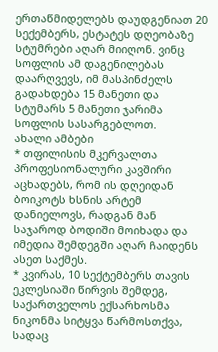ერთაწმიდელებს დაუდგენიათ 20 სექემბერს, ესტატეს დღეობაზე სტუმრები აღარ მიიღონ. ვინც სოფლის ამ დაგენილებას დაარღვევს, იმ მასპინძელს გადახდება 15 მანეთი და სტუმარს 5 მანეთი ჯარიმა სოფლის სასარგებლოთ.
ახალი ამბები
* თფილისის მკერვალთა პროფესიონალური კავშირი აცხადებს, რომ ის დღეიდან ბოიკოტს ხსნის არტემ დანიელოვს, რადგან მან საჯაროდ ბოდიში მოიხადა და იმედია შემდეგში აღარ ჩაიდენს ასეთ საქმეს.
* კვირას, 10 სექტემბერს თავის ეკლესიაში წირვის შემდეგ, საქართველოს ექსარხოსმა ნიკონმა სიტყვა წარმოსთქვა, სადაც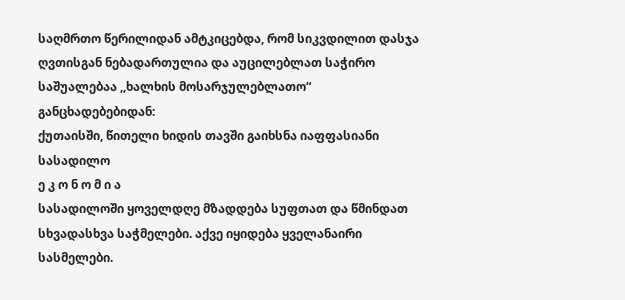საღმრთო წერილიდან ამტკიცებდა, რომ სიკვდილით დასჯა ღვთისგან ნებადართულია და აუცილებლათ საჭირო საშუალებაა ,,ხალხის მოსარჯულებლათო“
განცხადებებიდან:
ქუთაისში, წითელი ხიდის თავში გაიხსნა იაფფასიანი სასადილო
ე კ ო ნ ო მ ი ა
სასადილოში ყოველდღე მზადდება სუფთათ და წმინდათ სხვადასხვა საჭმელები. აქვე იყიდება ყველანაირი სასმელები.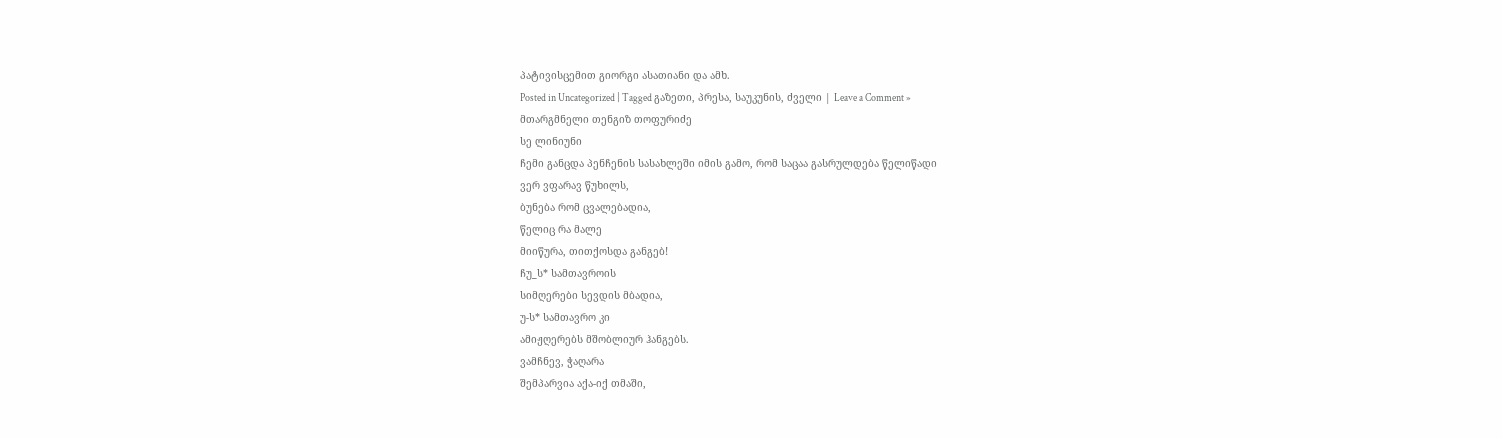პატივისცემით გიორგი ასათიანი და ამხ.
Posted in Uncategorized | Tagged გაზეთი, პრესა, საუკუნის, ძველი | Leave a Comment »
მთარგმნელი თენგიზ თოფურიძე
სე ლინიუნი
ჩემი განცდა პენჩენის სასახლეში იმის გამო, რომ საცაა გასრულდება წელიწადი
ვერ ვფარავ წუხილს,
ბუნება რომ ცვალებადია,
წელიც რა მალე
მიიწურა, თითქოსდა განგებ!
ჩუ_ს* სამთავროის
სიმღერები სევდის მბადია,
უ-ს* სამთავრო კი
ამიჟღერებს მშობლიურ ჰანგებს.
ვამჩნევ, ჭაღარა
შემპარვია აქა-იქ თმაში,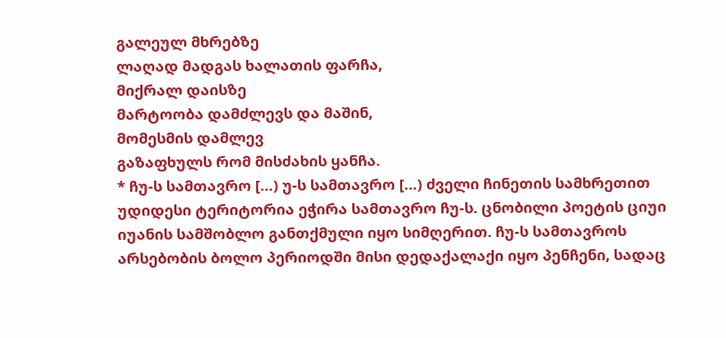გალეულ მხრებზე
ლაღად მადგას ხალათის ფარჩა,
მიქრალ დაისზე
მარტოობა დამძლევს და მაშინ,
მომესმის დამლევ
გაზაფხულს რომ მისძახის ყანჩა.
* ჩუ-ს სამთავრო […) უ-ს სამთავრო […) ძველი ჩინეთის სამხრეთით უდიდესი ტერიტორია ეჭირა სამთავრო ჩუ-ს. ცნობილი პოეტის ციუი იუანის სამშობლო განთქმული იყო სიმღერით. ჩუ-ს სამთავროს არსებობის ბოლო პერიოდში მისი დედაქალაქი იყო პენჩენი, სადაც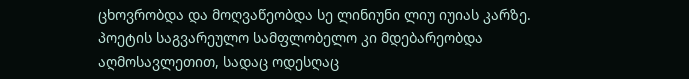ცხოვრობდა და მოღვაწეობდა სე ლინიუნი ლიუ იუიას კარზე. პოეტის საგვარეულო სამფლობელო კი მდებარეობდა აღმოსავლეთით, სადაც ოდესღაც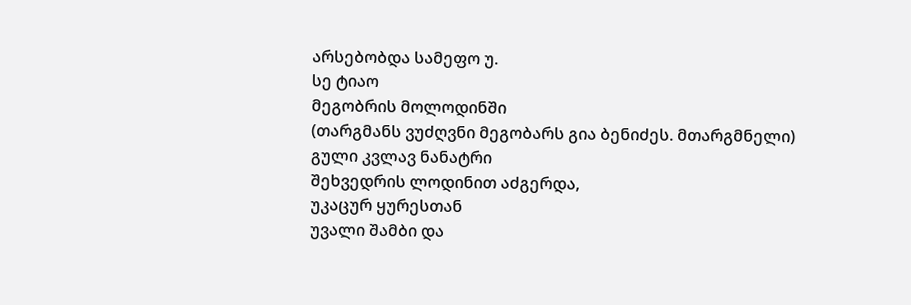არსებობდა სამეფო უ.
სე ტიაო
მეგობრის მოლოდინში
(თარგმანს ვუძღვნი მეგობარს გია ბენიძეს. მთარგმნელი)
გული კვლავ ნანატრი
შეხვედრის ლოდინით აძგერდა,
უკაცურ ყურესთან
უვალი შამბი და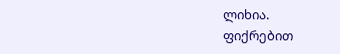ლიხია.
ფიქრებით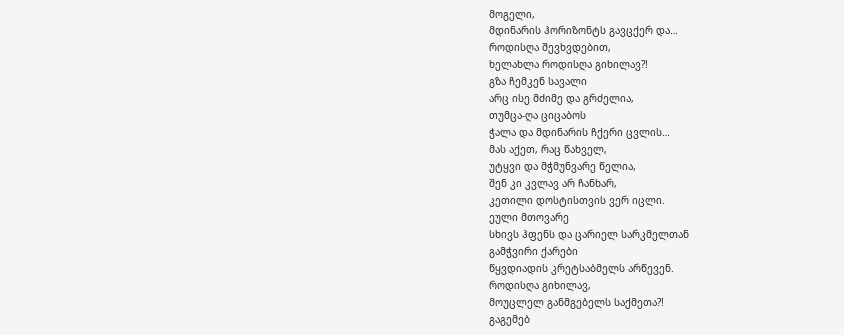მოგელი,
მდინარის ჰორიზონტს გავცქერ და…
როდისღა შევხვდებით,
ხელახლა როდისღა გიხილავ?!
გზა ჩემკენ სავალი
არც ისე მძიმე და გრძელია,
თუმცა-ღა ციცაბოს
ჭალა და მდინარის ჩქერი ცვლის…
მას აქეთ, რაც წახველ,
უტყვი და მჭმუნვარე წელია,
შენ კი კვლავ არ ჩანხარ,
კეთილი დოსტისთვის ვერ იცლი.
ეული მთოვარე
სხივს ჰფენს და ცარიელ სარკმელთან
გამჭვირი ქარები
წყვდიადის კრეტსაბმელს არწევენ.
როდისღა გიხილავ,
მოუცლელ განმგებელს საქმეთა?!
გაგემებ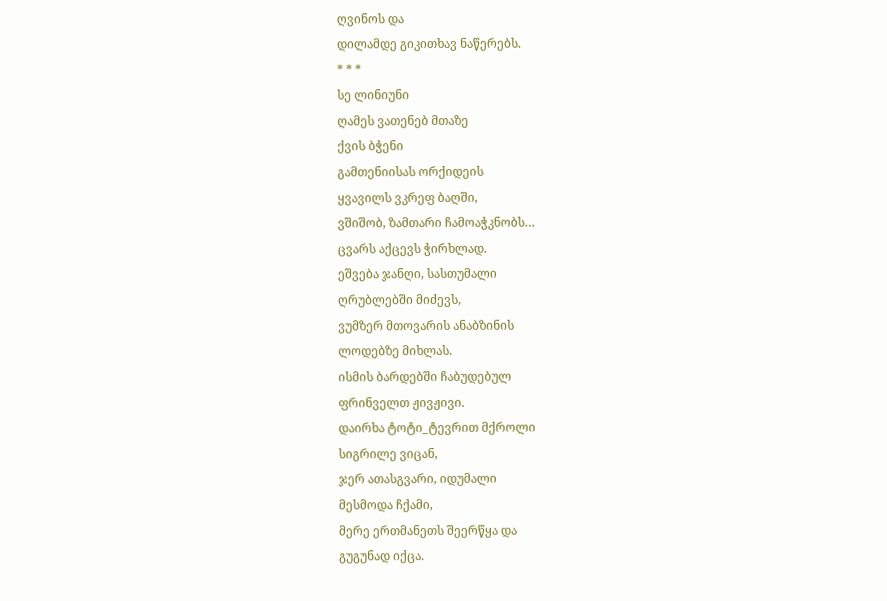ღვინოს და
დილამდე გიკითხავ ნაწერებს.
* * *
სე ლინიუნი
ღამეს ვათენებ მთაზე
ქვის ბჭენი
გამთენიისას ორქიდეის
ყვავილს ვკრეფ ბაღში,
ვშიშობ, ზამთარი ჩამოაჭკნობს…
ცვარს აქცევს ჭირხლად.
ეშვება ჯანღი, სასთუმალი
ღრუბლებში მიძევს,
ვუმზერ მთოვარის ანაბზინის
ლოდებზე მიხლას.
ისმის ბარდებში ჩაბუდებულ
ფრინველთ ჟივჟივი.
დაირხა ტოტი_ტევრით მქროლი
სიგრილე ვიცან,
ჯერ ათასგვარი, იდუმალი
მესმოდა ჩქამი,
მერე ერთმანეთს შეერწყა და
გუგუნად იქცა.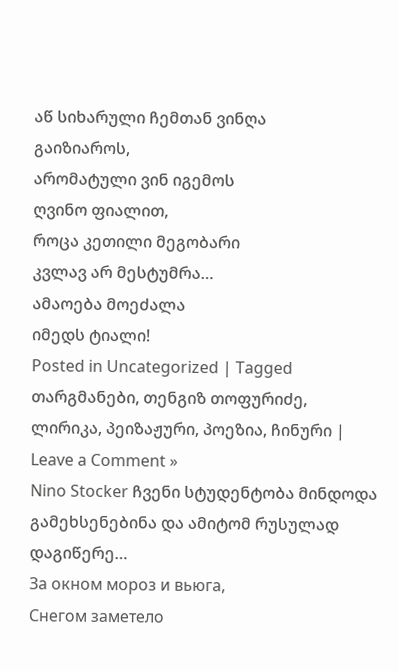აწ სიხარული ჩემთან ვინღა
გაიზიაროს,
არომატული ვინ იგემოს
ღვინო ფიალით,
როცა კეთილი მეგობარი
კვლავ არ მესტუმრა…
ამაოება მოეძალა
იმედს ტიალი!
Posted in Uncategorized | Tagged თარგმანები, თენგიზ თოფურიძე, ლირიკა, პეიზაჟური, პოეზია, ჩინური | Leave a Comment »
Nino Stocker ჩვენი სტუდენტობა მინდოდა გამეხსენებინა და ამიტომ რუსულად დაგიწერე…
За окном мороз и вьюга,
Снегом заметело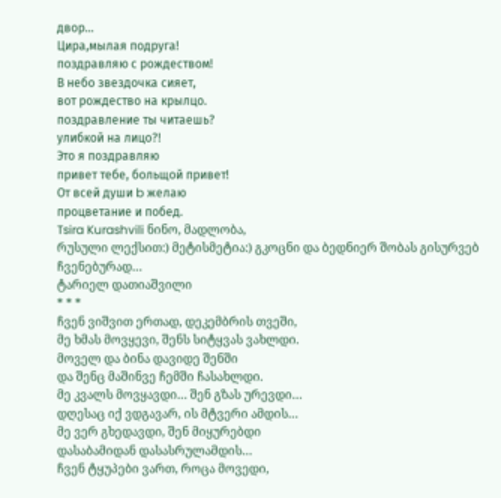двор…
Цира,мылая подруга!
поздравляю с рождеством!
В небо звездочка сияет,
вот рождество на крылцо.
поздравление ты читаешь?
улибкой на лицо?!
Это я поздравляю
привет тебе, больщой привет!
От всей души b желаю
процветание и побед.
Tsira Kurashvili ნინო, მადლობა,
რუსული ლექსით:) მეტისმეტია:) გკოცნი და ბედნიერ შობას გისურვებ ჩვენებურად…
ტარიელ დათიაშვილი
* * *
ჩვენ ვიშვით ერთად, დეკემბრის თვეში,
მე ხმას მოვყევი, შენს სიტყვას ვახლდი.
მოველ და ბინა დავიდე შენში
და შენც მაშინვე ჩემში ჩასახლდი.
მე კვალს მოვყავდი… შენ გზას ურევდი…
დღესაც იქ ვდგავარ, ის მტვერი ამდის…
მე ვერ გხედავდი, შენ მიყურებდი
დასაბამიდან დასასრულამდის…
ჩვენ ტყუპები ვართ, როცა მოვედი,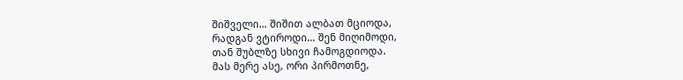შიშველი… შიშით ალბათ მციოდა,
რადგან ვტიროდი… შენ მიღიმოდი,
თან შუბლზე სხივი ჩამოგდიოდა.
მას მერე ასე, ორი პირმოთნე,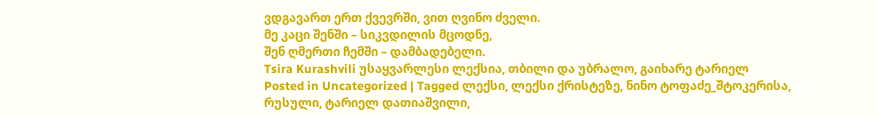ვდგავართ ერთ ქვევრში, ვით ღვინო ძველი.
მე კაცი შენში – სიკვდილის მცოდნე,
შენ ღმერთი ჩემში – დამბადებელი.
Tsira Kurashvili უსაყვარლესი ლექსია, თბილი და უბრალო, გაიხარე ტარიელ
Posted in Uncategorized | Tagged ლექსი, ლექსი ქრისტეზე, ნინო ტოფაძე_შტოკერისა, რუსული, ტარიელ დათიაშვილი,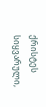ქრისტეს სიყვარული,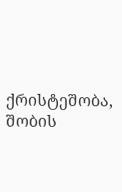ქრისტეშობა, შობის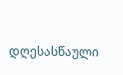დღესასწაული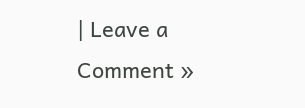| Leave a Comment »